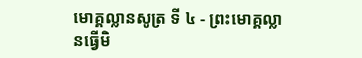មោគ្គល្លានសូត្រ ទី ៤ - ព្រះមោគ្គល្លានធ្វើមិ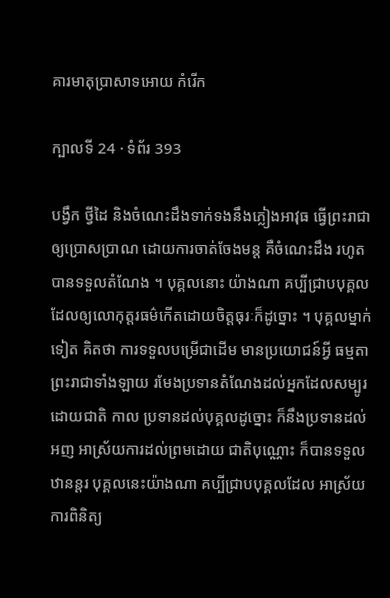គារមាតុប្រាសាទអោយ កំរើក

ក្បាលទី 24 · ទំព័រ 393

បង្វឹក ថ្វីដៃ និងចំណេះដឹងទាក់ទងនឹងភ្លៀងអាវុធ ធ្វើព្រះរាជាឲ្យប្រោសប្រាណ ដោយការចាត់ចែងមន្ត គឺចំណេះដឹង រហូតបានទទួលតំណែង ។ បុគ្គលនោះ យ៉ាងណា គប្បីជ្រាបបុគ្គលដែលឲ្យលោកុត្តរធម៌កើតដោយចិត្តធុរៈក៏ដូច្នោះ ។ បុគ្គលម្នាក់ទៀត គិតថា ការទទួលបម្រើជាដើម មានប្រយោជន៍អ្វី ធម្មតា ព្រះរាជាទាំងឡាយ រមែងប្រទានតំណែងដល់អ្នកដែលសម្បូរដោយជាតិ កាល ប្រទានដល់បុគ្គលដូច្នោះ ក៏នឹងប្រទានដល់អញ អាស្រ័យការដល់ព្រមដោយ ជាតិបុណ្ណោះ ក៏បានទទួលឋានន្តរ បុគ្គលនេះយ៉ាងណា គប្បីជ្រាបបុគ្គលដែល អាស្រ័យការពិនិត្យ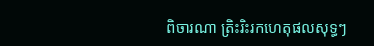ពិចារណា ត្រិះរិះរកហេតុផលសុទ្ធៗ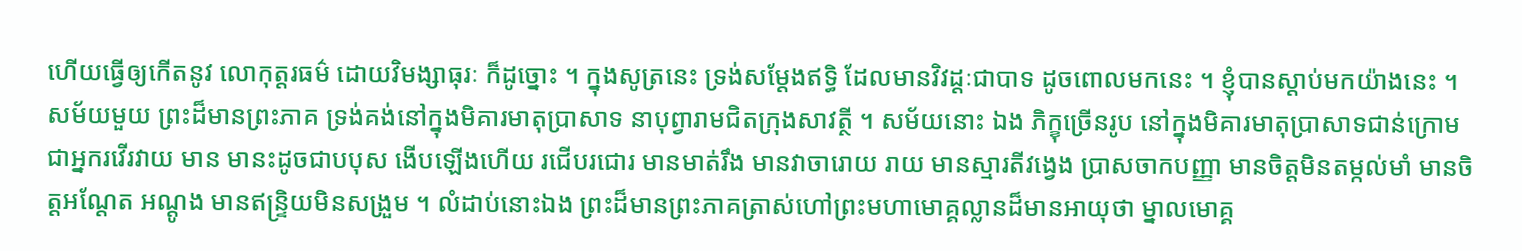ហើយធ្វើឲ្យកើតនូវ លោកុត្តរធម៌ ដោយវិមង្សាធុរៈ ក៏ដូច្នោះ ។ ក្នុងសូត្រនេះ ទ្រង់សម្តែងឥទ្ធិ ដែលមានវិវដ្តៈជាបាទ ដូចពោលមកនេះ ។ ខ្ញុំបានស្តាប់មកយ៉ាងនេះ ។ សម័យមួយ ព្រះដ៏មានព្រះភាគ ទ្រង់គង់នៅក្នុងមិគារមាតុប្រាសាទ នាបុព្វារាមជិតក្រុងសាវត្ថី ។ សម័យនោះ ឯង ភិក្ខុច្រើនរូប នៅក្នុងមិគារមាតុប្រាសាទជាន់ក្រោម ជាអ្នករវើរវាយ មាន មានះដូចជាបបុស ងើបឡើងហើយ រជើបរជោរ មានមាត់រឹង មានវាចារោយ រាយ មានស្មារតីវង្វេង ប្រាសចាកបញ្ញា មានចិត្តមិនតម្កល់មាំ មានចិត្តអណ្តែត អណ្តូង មានឥន្ទ្រិយមិនសង្រួម ។ លំដាប់នោះឯង ព្រះដ៏មានព្រះភាគត្រាស់ហៅព្រះមហាមោគ្គល្លានដ៏មានអាយុថា ម្នាលមោគ្គ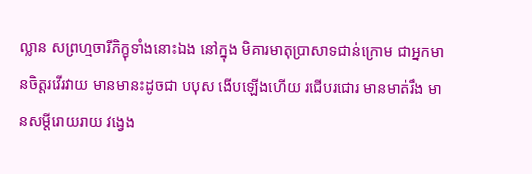ល្លាន សព្រហ្មចារីភិក្ខុទាំងនោះឯង នៅក្នុង មិគារមាតុប្រាសាទជាន់ក្រោម ជាអ្នកមានចិត្តរវើរវាយ មានមានះដូចជា បបុស ងើបឡើងហើយ រជើបរជោរ មានមាត់រឹង មានសម្តីរោយរាយ វង្វេង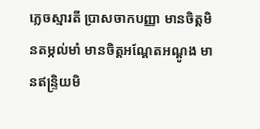ភ្លេចស្មារតី ប្រាសចាកបញ្ញា មានចិត្តមិនតម្កល់មាំ មានចិត្តអណ្តែតអណ្តូង មានឥន្ទ្រិយមិ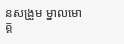នសង្រួម ម្នាលមោគ្គ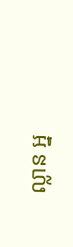ល្លាន អ្ន